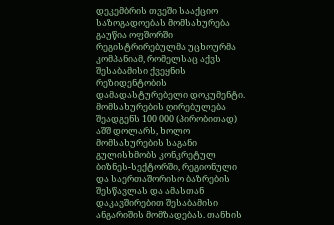დეკემბრის თვეში სააქციო საზოგადოებას მომსახურება გაუწია ოფშორში რეგისტრირებულმა უცხოურმა კომპანიამ, რომელსაც აქვს შესაბამისი ქვეყნის რეზიდენტობის დამადასტურებელი დოკუმენტი.
მომსახურების ღირებულება შეადგენს 100 000 (პირობითად) აშშ დოლარს, ხოლო მომსახურების საგანი გულისხმობს კონკრეტულ ბიზნეს-სექტორში, რეგიონული და საერთაშორისო ბაზრების შესწავლას და ამასთან დაკავშირებით შესაბამისი ანგარიშის მომზადებას. თანხის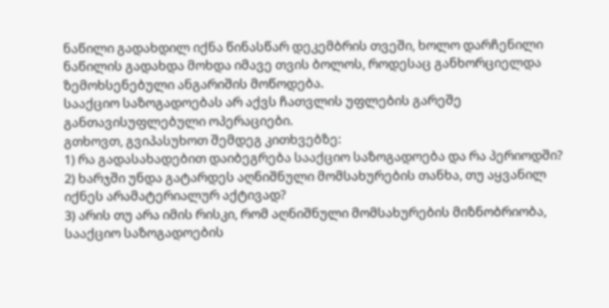ნაწილი გადახდილ იქნა წინასწარ დეკემბრის თვეში, ხოლო დარჩენილი ნაწილის გადახდა მოხდა იმავე თვის ბოლოს, როდესაც განხორციელდა ზემოხსენებული ანგარიშის მოწოდება.
სააქციო საზოგადოებას არ აქვს ჩათვლის უფლების გარეშე განთავისუფლებული ოპერაციები.
გთხოვთ, გვიპასუხოთ შემდეგ კითხვებზე:
1) რა გადასახადებით დაიბეგრება სააქციო საზოგადოება და რა პერიოდში?
2) ხარჯში უნდა გატარდეს აღნიშნული მომსახურების თანხა, თუ აყვანილ იქნეს არამატერიალურ აქტივად?
3) არის თუ არა იმის რისკი, რომ აღნიშნული მომსახურების მიზნობრიობა, სააქციო საზოგადოების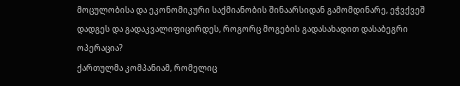მოცულობისა და ეკონომიკური საქმიანობის შინაარსიდან გამომდინარე, ეჭვქვეშ დადგეს და გადაკვალიფიცირდეს, როგორც მოგების გადასახადით დასაბეგრი ოპერაცია?
ქართულმა კომპანიამ, რომელიც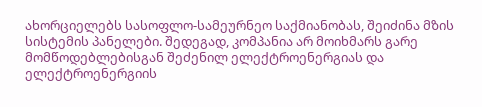ახორციელებს სასოფლო-სამეურნეო საქმიანობას, შეიძინა მზის სისტემის პანელები. შედეგად, კომპანია არ მოიხმარს გარე მომწოდებლებისგან შეძენილ ელექტროენერგიას და ელექტროენერგიის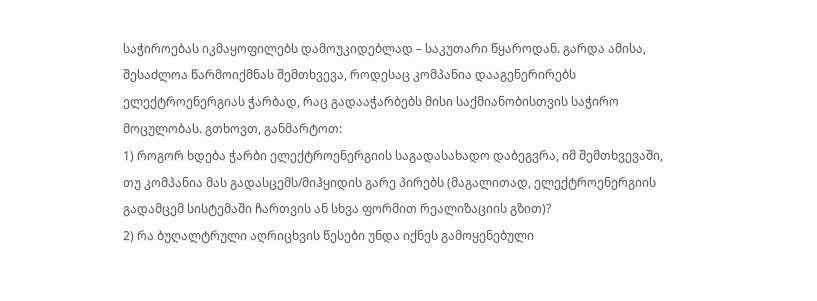საჭიროებას იკმაყოფილებს დამოუკიდებლად – საკუთარი წყაროდან. გარდა ამისა, შესაძლოა წარმოიქმნას შემთხვევა, როდესაც კომპანია დააგენერირებს ელექტროენერგიას ჭარბად, რაც გადააჭარბებს მისი საქმიანობისთვის საჭირო მოცულობას. გთხოვთ, განმარტოთ:
1) როგორ ხდება ჭარბი ელექტროენერგიის საგადასახადო დაბეგვრა, იმ შემთხვევაში, თუ კომპანია მას გადასცემს/მიჰყიდის გარე პირებს (მაგალითად, ელექტროენერგიის გადამცემ სისტემაში ჩართვის ან სხვა ფორმით რეალიზაციის გზით)?
2) რა ბუღალტრული აღრიცხვის წესები უნდა იქნეს გამოყენებული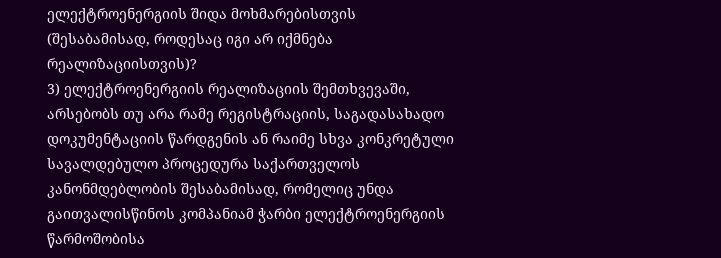ელექტროენერგიის შიდა მოხმარებისთვის (შესაბამისად, როდესაც იგი არ იქმნება რეალიზაციისთვის)?
3) ელექტროენერგიის რეალიზაციის შემთხვევაში, არსებობს თუ არა რამე რეგისტრაციის, საგადასახადო დოკუმენტაციის წარდგენის ან რაიმე სხვა კონკრეტული სავალდებულო პროცედურა საქართველოს კანონმდებლობის შესაბამისად, რომელიც უნდა გაითვალისწინოს კომპანიამ ჭარბი ელექტროენერგიის წარმოშობისა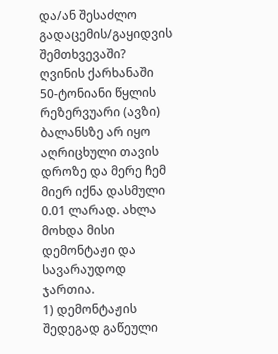და/ან შესაძლო გადაცემის/გაყიდვის შემთხვევაში?
ღვინის ქარხანაში 50-ტონიანი წყლის რეზერვუარი (ავზი) ბალანსზე არ იყო აღრიცხული თავის დროზე და მერე ჩემ მიერ იქნა დასმული 0.01 ლარად. ახლა მოხდა მისი დემონტაჟი და სავარაუდოდ ჯართია.
1) დემონტაჟის შედეგად გაწეული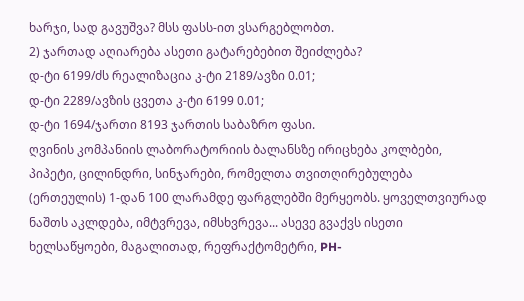ხარჯი, სად გავუშვა? მსს ფასს-ით ვსარგებლობთ.
2) ჯართად აღიარება ასეთი გატარებებით შეიძლება?
დ-ტი 6199/ძს რეალიზაცია კ-ტი 2189/ავზი 0.01;
დ-ტი 2289/ავზის ცვეთა კ-ტი 6199 0.01;
დ-ტი 1694/ჯართი 8193 ჯართის საბაზრო ფასი.
ღვინის კომპანიის ლაბორატორიის ბალანსზე ირიცხება კოლბები, პიპეტი, ცილინდრი, სინჯარები, რომელთა თვითღირებულება (ერთეულის) 1-დან 100 ლარამდე ფარგლებში მერყეობს. ყოველთვიურად ნაშთს აკლდება, იმტვრევა, იმსხვრევა... ასევე გვაქვს ისეთი ხელსაწყოები, მაგალითად, რეფრაქტომეტრი, PH-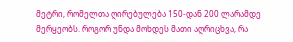მეტრი, რომელთა ღირებულება 150-დან 200 ლარამდე მერყეობს. როგორ უნდა მოხდეს მათი აღრიცხვა, რა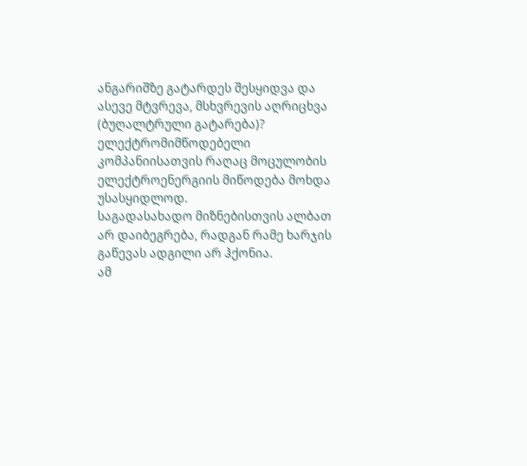ანგარიშზე გატარდეს შესყიდვა და ასევე მტვრევა, მსხვრევის აღრიცხვა (ბუღალტრული გატარება)?
ელექტრომიმწოდებელი კომპანიისათვის რაღაც მოცულობის ელექტროენერგიის მიწოდება მოხდა უსასყიდლოდ.
საგადასახადო მიზნებისთვის ალბათ არ დაიბეგრება, რადგან რამე ხარჯის გაწევას ადგილი არ ჰქონია.
ამ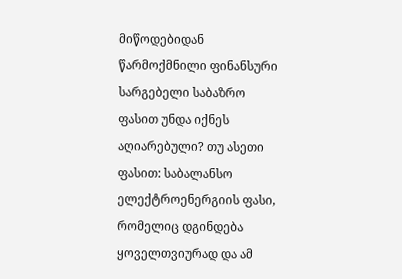მიწოდებიდან წარმოქმნილი ფინანსური სარგებელი საბაზრო ფასით უნდა იქნეს აღიარებული? თუ ასეთი ფასით: საბალანსო ელექტროენერგიის ფასი, რომელიც დგინდება ყოველთვიურად და ამ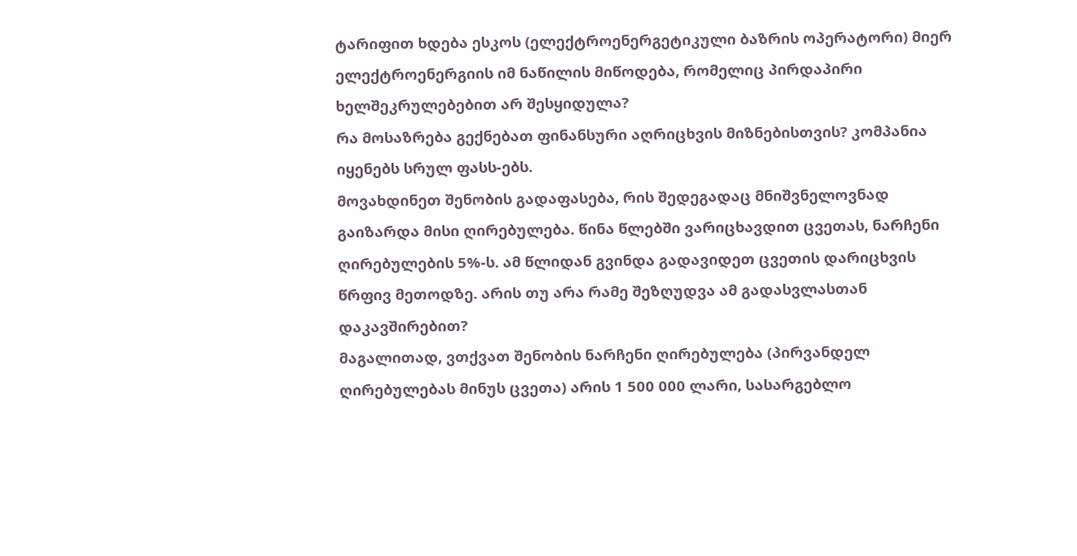ტარიფით ხდება ესკოს (ელექტროენერგეტიკული ბაზრის ოპერატორი) მიერ ელექტროენერგიის იმ ნაწილის მიწოდება, რომელიც პირდაპირი ხელშეკრულებებით არ შესყიდულა?
რა მოსაზრება გექნებათ ფინანსური აღრიცხვის მიზნებისთვის? კომპანია იყენებს სრულ ფასს-ებს.
მოვახდინეთ შენობის გადაფასება, რის შედეგადაც მნიშვნელოვნად გაიზარდა მისი ღირებულება. წინა წლებში ვარიცხავდით ცვეთას, ნარჩენი ღირებულების 5%-ს. ამ წლიდან გვინდა გადავიდეთ ცვეთის დარიცხვის წრფივ მეთოდზე. არის თუ არა რამე შეზღუდვა ამ გადასვლასთან დაკავშირებით?
მაგალითად, ვთქვათ შენობის ნარჩენი ღირებულება (პირვანდელ ღირებულებას მინუს ცვეთა) არის 1 500 000 ლარი, სასარგებლო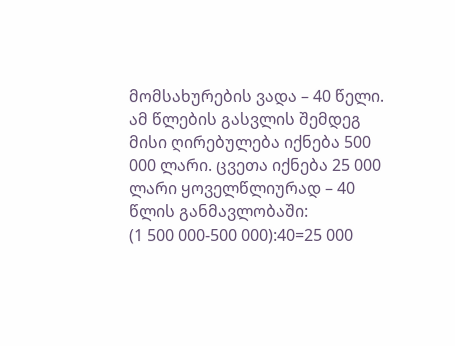მომსახურების ვადა – 40 წელი. ამ წლების გასვლის შემდეგ მისი ღირებულება იქნება 500 000 ლარი. ცვეთა იქნება 25 000 ლარი ყოველწლიურად – 40 წლის განმავლობაში:
(1 500 000-500 000):40=25 000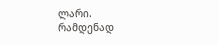ლარი.
რამდენად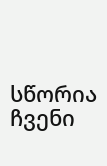სწორია ჩვენი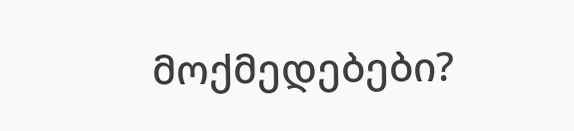მოქმედებები?